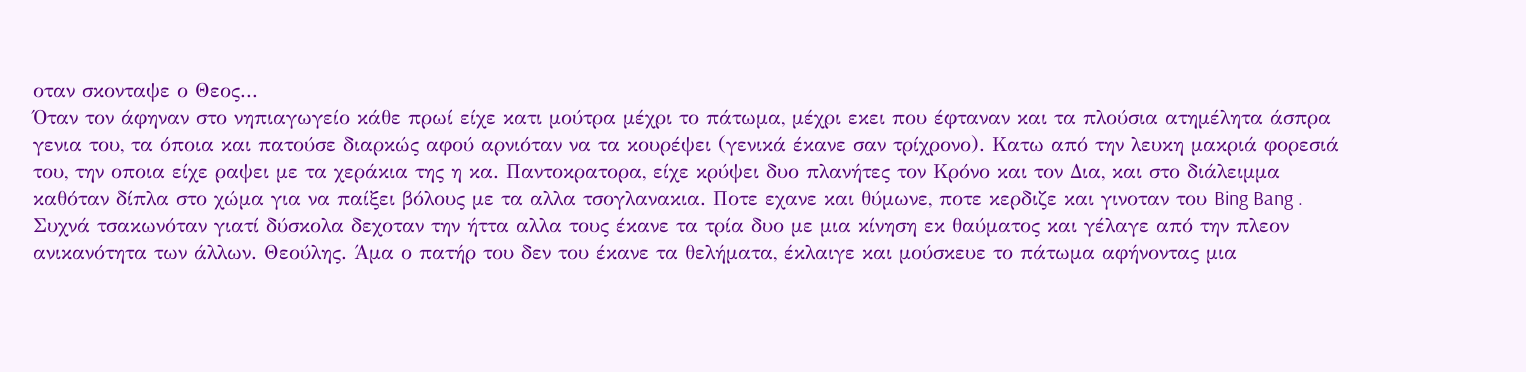οταν σκονταψε ο Θεος...
Όταν τον άφηναν στο νηπιαγωγείο κάθε πρωί είχε κατι μούτρα μέχρι το πάτωμα, μέχρι εκει που έφταναν και τα πλούσια ατημέλητα άσπρα γενια του, τα όποια και πατούσε διαρκώς αφού αρνιόταν να τα κουρέψει (γενικά έκανε σαν τρίχρονο). Κατω από την λευκη μακριά φορεσιά του, την οποια είχε ραψει με τα χεράκια της η κα. Παντοκρατορα, είχε κρύψει δυο πλανήτες τον Κρόνο και τον Δια, και στο διάλειμμα καθόταν δίπλα στο χώμα για να παίξει βόλους με τα αλλα τσογλανακια. Ποτε εχανε και θύμωνε, ποτε κερδιζε και γινοταν του Bing Bang . Συχνά τσακωνόταν γιατί δύσκολα δεχοταν την ήττα αλλα τους έκανε τα τρία δυο με μια κίνηση εκ θαύματος και γέλαγε από την πλεον ανικανότητα των άλλων. Θεούλης. Άμα ο πατήρ του δεν του έκανε τα θελήματα, έκλαιγε και μούσκευε το πάτωμα αφήνοντας μια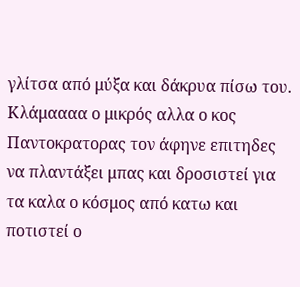γλίτσα από μύξα και δάκρυα πίσω του. Κλάμαααα ο μικρός αλλα ο κος Παντοκρατορας τον άφηνε επιτηδες να πλαντάξει μπας και δροσιστεί για τα καλα ο κόσμος από κατω και ποτιστεί ο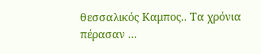θεσσαλικός Καμπος.. Τα χρόνια πέρασαν ...